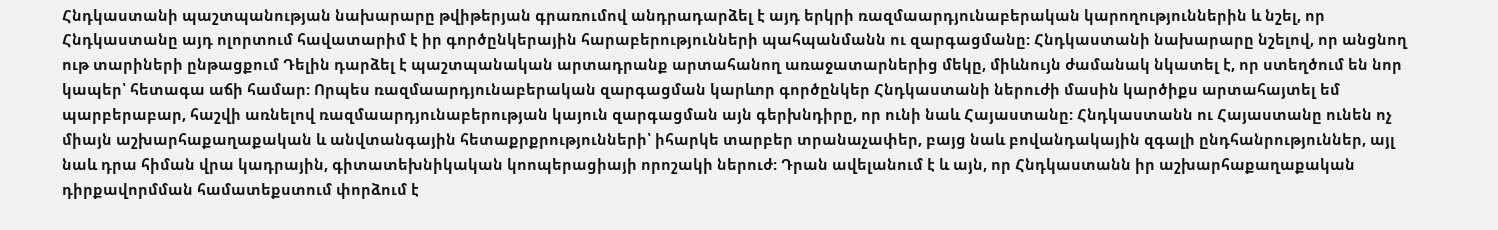Հնդկաստանի պաշտպանության նախարարը թվիթերյան գրառումով անդրադարձել է այդ երկրի ռազմաարդյունաբերական կարողություններին և նշել, որ Հնդկաստանը այդ ոլորտում հավատարիմ է իր գործընկերային հարաբերությունների պահպանմանն ու զարգացմանը: Հնդկաստանի նախարարը նշելով, որ անցնող ութ տարիների ընթացքում Դելին դարձել է պաշտպանական արտադրանք արտահանող առաջատարներից մեկը, միևնույն ժամանակ նկատել է, որ ստեղծում են նոր կապեր՝ հետագա աճի համար: Որպես ռազմաարդյունաբերական զարգացման կարևոր գործընկեր Հնդկաստանի ներուժի մասին կարծիքս արտահայտել եմ պարբերաբար, հաշվի առնելով ռազմաարդյունաբերության կայուն զարգացման այն գերխնդիրը, որ ունի նաև Հայաստանը: Հնդկաստանն ու Հայաստանը ունեն ոչ միայն աշխարհաքաղաքական և անվտանգային հետաքրքրությունների՝ իհարկե տարբեր տրանաչափեր, բայց նաև բովանդակային զգալի ընդհանրություններ, այլ նաև դրա հիման վրա կադրային, գիտատեխնիկական կոոպերացիայի որոշակի ներուժ: Դրան ավելանում է և այն, որ Հնդկաստանն իր աշխարհաքաղաքական դիրքավորմման համատեքստում փորձում է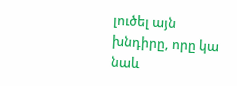լուծել այն խնդիրը, որը կա նաև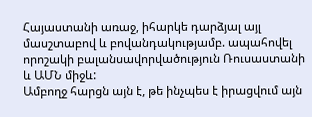Հայաստանի առաջ, իհարկե դարձյալ այլ մասշտաբով և բովանդակությամբ. ապահովել որոշակի բալանսավորվածություն Ռուսաստանի և ԱՄՆ միջև:
Ամբողջ հարցն այն է, թե ինչպես է իրացվում այն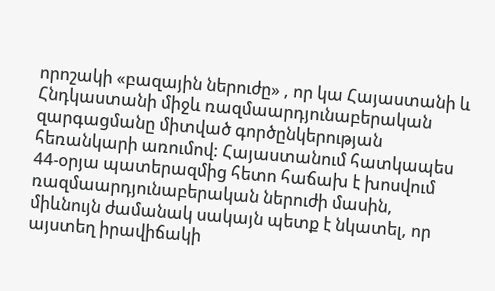որոշակի «բազային ներուժը» , որ կա Հայաստանի և Հնդկաստանի միջև ռազմաարդյունաբերական զարգացմանը միտված գործընկերության հեռանկարի առումով: Հայաստանում հատկապես 44-օրյա պատերազմից հետո հաճախ է խոսվում ռազմաարդյունաբերական ներուժի մասին, միևնույն ժամանակ սակայն պետք է նկատել, որ այստեղ իրավիճակի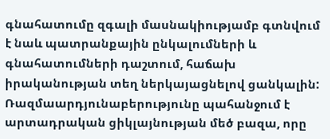գնահատումը զգալի մասնակիությամբ գտնվում է նաև պատրանքային ընկալումների և գնահատումների դաշտում, հաճախ իրականության տեղ ներկայացնելով ցանկալին: Ռազմաարդյունաբերությունը պահանջում է արտադրական ցիկլայնության մեծ բազա, որը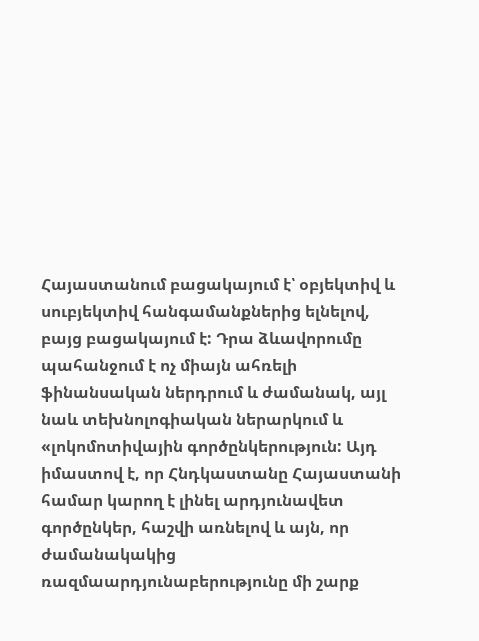Հայաստանում բացակայում է՝ օբյեկտիվ և սուբյեկտիվ հանգամանքներից ելնելով, բայց բացակայում է: Դրա ձևավորումը պահանջում է ոչ միայն ահռելի ֆինանսական ներդրում և ժամանակ, այլ նաև տեխնոլոգիական ներարկում և «լոկոմոտիվային գործընկերություն: Այդ իմաստով է, որ Հնդկաստանը Հայաստանի համար կարող է լինել արդյունավետ գործընկեր, հաշվի առնելով և այն, որ ժամանակակից ռազմաարդյունաբերությունը մի շարք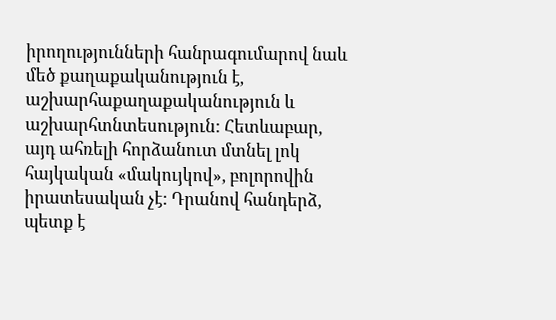իրողությունների հանրագումարով նաև մեծ քաղաքականություն է, աշխարհաքաղաքականություն և աշխարհտնտեսություն: Հետևաբար, այդ ահռելի հորձանուտ մտնել լոկ հայկական «մակույկով», բոլորովին իրատեսական չէ: Դրանով հանդերձ, պետք է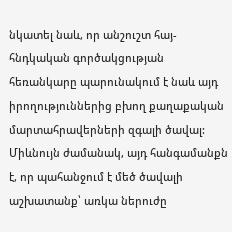նկատել նաև, որ անշուշտ հայ-հնդկական գործակցության հեռանկարը պարունակում է նաև այդ իրողություններից բխող քաղաքական մարտահրավերների զգալի ծավալ: Միևնույն ժամանակ, այդ հանգամանքն է, որ պահանջում է մեծ ծավալի աշխատանք՝ առկա ներուժը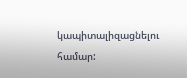կապիտալիզացնելու համար: